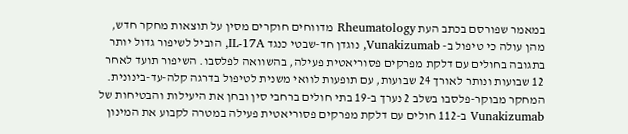במאמר שפורסם בכתב העת Rheumatology מדווחים חוקרים מסין על תוצאות מחקר חדש, מהן עולה כי טיפול ב- Vunakizumab, נוגדן חד-שבטי כנגד IL-17A, הוביל לשיפור גדול יותר בתגובה בחולים עם דלקת מפרקים פסוריאטית פעילה, בהשוואה לפלסבו. השיפור תועד לאחר 12 שבועות ונותר לאורך 24 שבועות, עם תופעות לוואי משנית לטיפול בדרגה קלה-עד-בינונית.
המחקר מבוקר-פלסבו בשלב 2 נערך ב-19 בתי חולים ברחבי סין ובחן את היעילות והבטיחות של Vunakizumab ב-112 חולים עם דלקת מפרקים פסוריאטית פעילה במטרה לקבוע את המינון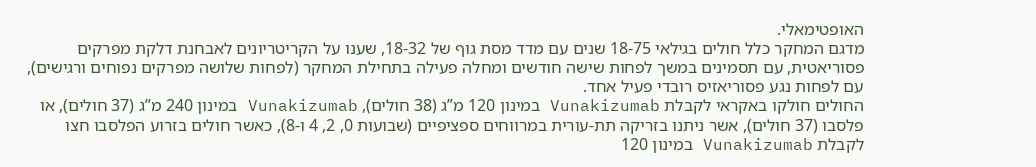האופטימאלי.
מדגם המחקר כלל חולים בגילאי 18-75 שנים עם מדד מסת גוף של 18-32, שענו על הקריטריונים לאבחנת דלקת מפרקים פסוריאטית, עם תסמינים במשך לפחות שישה חודשים ומחלה פעילה בתחילת המחקר (לפחות שלושה מפרקים נפוחים ורגישים), עם לפחות נגע פסוריאזיס רובדי פעיל אחד.
החולים חולקו באקראי לקבלת Vunakizumab במינון 120 מ”ג (38 חולים), Vunakizumab במינון 240 מ”ג (37 חולים), או פלסבו (37 חולים), אשר ניתנו בזריקה תת-עורית במרווחים ספציפיים (שבועות 0, 2, 4 ו-8), כאשר חולים בזרוע הפלסבו חצו לקבלת Vunakizumab במינון 120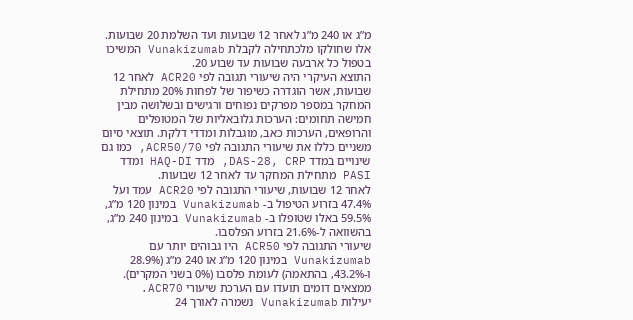מ”ג או 240 מ”ג לאחר 12 שבועות ועד השלמת 20 שבועות. אלו שחולקו מלכתחילה לקבלת Vunakizumab המשיכו בטפול כל ארבעה שבועות עד שבוע 20.
התוצא העיקרי היה שיעורי תגובה לפי ACR20 לאחר 12 שבועות, אשר הוגדרה כשיפור של לפחות 20% מתחילת המחקר במספר מפרקים נפוחים ורגישים ובשלושה מבין חמישה תחומים: הערכות גלובאליות של המטופלים והרופאים, הערכות כאב, מוגבלות ומדדי דלקת. תוצאי סיום משניים כללו את שיעורי התגובה לפי ACR50/70, כמו גם שינויים במדד DAS-28, CRP, מדד HAQ-DI ומדד PASI מתחילת המחקר עד לאחר 12 שבועות.
לאחר 12 שבועות, שיעורי התגובה לפי ACR20 עמד ועל 47.4% בזרוע הטיפול ב- Vunakizumab במינון 120 מ”ג, 59.5% באלו שטופלו ב- Vunakizumab במינון 240 מ”ג, בהשוואה ל-21.6% בזרוע הפלסבו.
שיעורי התגובה לפי ACR50 היו גבוהים יותר עם Vunakizumab במינון 120 מ”ג או 240 מ”ג (28.9% ו-43.2%, בהתאמה) לעומת פלסבו (0% בשני המקרים). ממצאים דומים תועדו עם הערכת שיעורי ACR70.
יעילות Vunakizumab נשמרה לאורך 24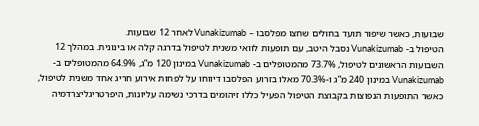שבועות, כאשר שיפור תועד בחולים שחצו מפלסבו – Vunakizumab לאחר 12 שבועות.
הטיפול ב- Vunakizumab נסבל היטב, עם תופעות לוואי משנית לטיפול בדרגה קלה או בינונית. במהלך 12 השבועות הראשונים לטיפול, 73.7% מהמטופלים ב- Vunakizumab במינון 120 מ”ג, 64.9% מהמטופלים ב- Vunakizumab במינון 240 מ”ג ו-70.3% מאלו בזרוע הפלסבו דיווחו על לפחות אירוע חריג אחד משנית לטיפול, כאשר התופעות הנפוצות בקבוצת הטיפול הפעיל כללו זיהומים בדרכי נשימה עליונות, היפרטריגליצרדמיה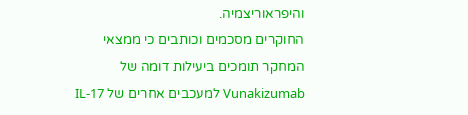והיפראוריצמיה.
החוקרים מסכמים וכותבים כי ממצאי המחקר תומכים ביעילות דומה של Vunakizumab למעכבים אחרים של IL-17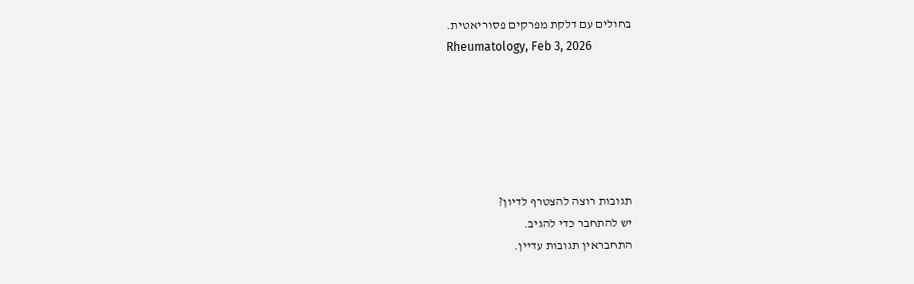בחולים עם דלקת מפרקים פסוריאטית.
Rheumatology, Feb 3, 2026






תגובות רוצה להצטרף לדיון?
יש להתחבר כדי להגיב.
התחבראין תגובות עדיין.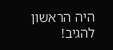היה הראשון להגיב!